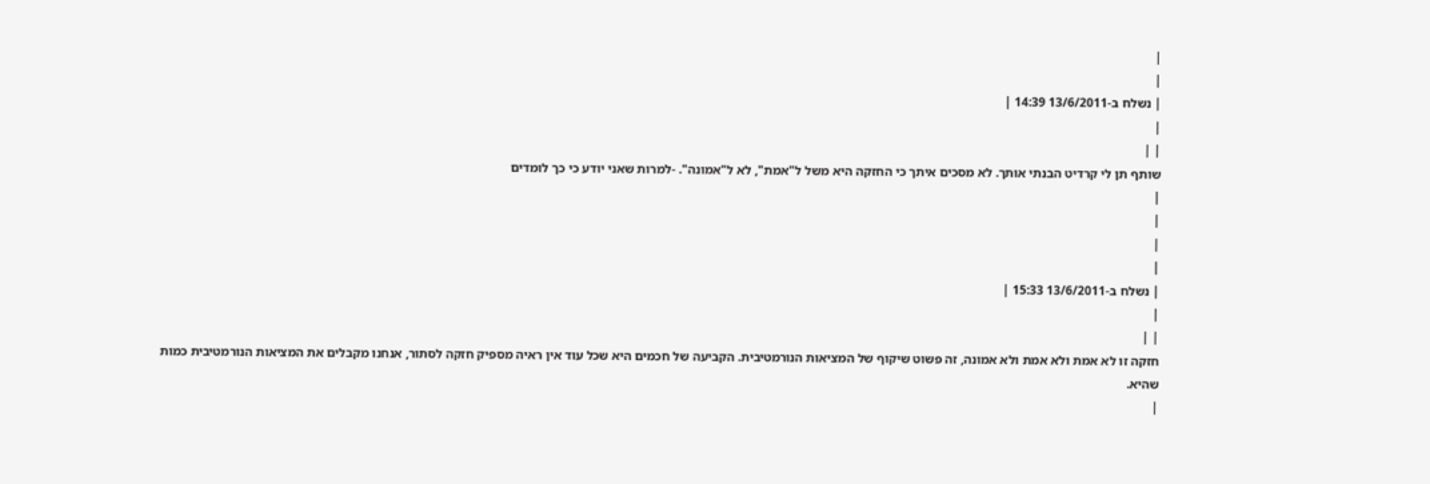|
|
| נשלח ב-13/6/2011 14:39 |
|
| |
שותף תן לי קרדיט הבנתי אותך. לא מסכים איתך כי החזקה היא משל ל"אמת", לא ל"אמונה". -למרות שאני יודע כי כך לומדים
|
|
|
|
| נשלח ב-13/6/2011 15:33 |
|
| |
חזקה זו לא אמת ולא אמת ולא אמונה, זה פשוט שיקוף של המציאות הנורמטיבית. הקביעה של חכמים היא שכל עוד אין ראיה מספיק חזקה לסתור, אנחנו מקבלים את המציאות הנורמטיבית כמות שהיא.
|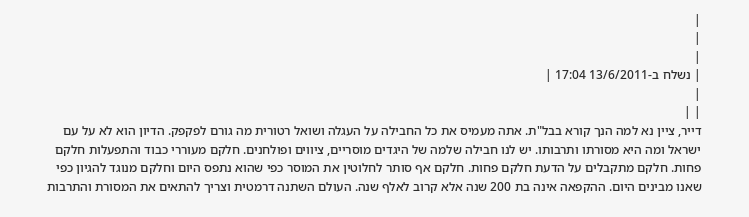|
|
|
| נשלח ב-13/6/2011 17:04 |
|
| |
דייר, ציין נא למה הנך קורא בבל"ת. אתה מעמיס את כל החבילה על העגלה ושואל רטורית מה גורם לפקפק. הדיון הוא לא על עם ישראל ומה היא מסורתו ותרבותו. יש לנו חבילה שלמה של היגדים מוסריים, ציווים ופולחנים. חלקם מעוררי כבוד והתפעלות חלקם פחות. חלקם מתקבלים על הדעת חלקם פחות. חלקם אף סותר לחלוטין את המוסר כפי שהוא נתפס היום וחלקם מנוגד להגיון כפי שאנו מבינים היום. ההקפאה אינה בת 200 שנה אלא קרוב לאלף שנה. העולם השתנה דרמטית וצריך להתאים את המסורת והתרבות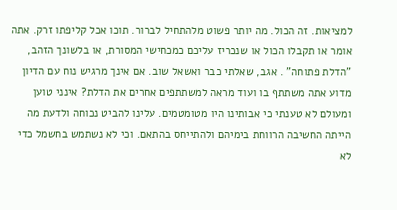למציאות. זה הכול. מה יותר פשוט מלהתחיל לברור. תוכו אכל קליפתו זרק. אתה אומר או תקבלו הכול או שנכריז עליכם כמכחישי המסורת, או בלשונך הזהב, "הדלת פתוחה" . אגב, שאלתי כבר ואשאל שוב. אם אינך מרגיש נוח עם הדיון מדוע אתה משתתף בו ועוד מראה למשתתפים אחרים את הדלת? אינני טוען ומעולם לא טענתי כי אבותינו היו מטומטמים. עלינו להביט נכוחה ולדעת מה הייתה החשיבה הרווחת בימיהם ולהתייחס בהתאם. וכי לא נשתמש בחשמל כדי לא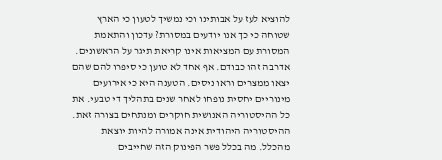להוציא לעז על אבותינו וכי נמשיך לטעון כי הארץ שטוחה כי כך אנו יודעים במסורת? עדכון והתאמת המסורת עם המציאות אינו קריאת תיגר על הראשונים. אדרבה זהו כבודם. אף אחד לא טוען כי סיפרו להם שהם יצאו ממצרים וראו ניסים. הטענה היא כי אירועים מינוריים יחסית נופחו לאחר שנים בתהליך די טבעי. את כל ההיסטוריה האנושית חוקרים ומנתחים בצורה זאת. ההיסטוריה היהודית אינה אמורה להיות יוצאת מהכלל. מה בכלל פשר הפינוק הזה שחייבים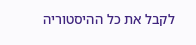לקבל את כל ההיסטוריה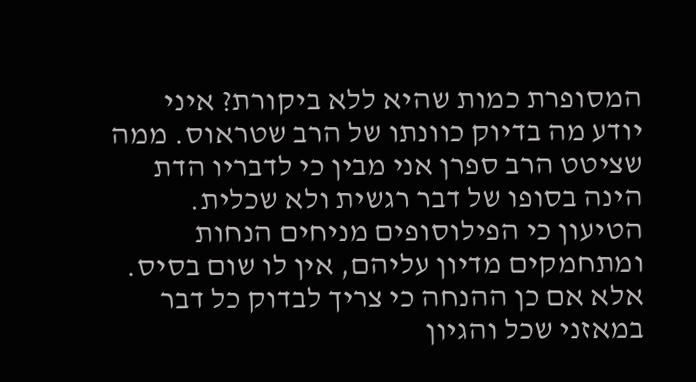המסופרת כמות שהיא ללא ביקורת? איני יודע מה בדיוק כוונתו של הרב שטראוס. ממה שציטט הרב ספרן אני מבין כי לדבריו הדת הינה בסופו של דבר רגשית ולא שכלית. הטיעון כי הפילוסופים מניחים הנחות ומתחמקים מדיון עליהם, אין לו שום בסיס. אלא אם כן ההנחה כי צריך לבדוק כל דבר במאזני שכל והגיון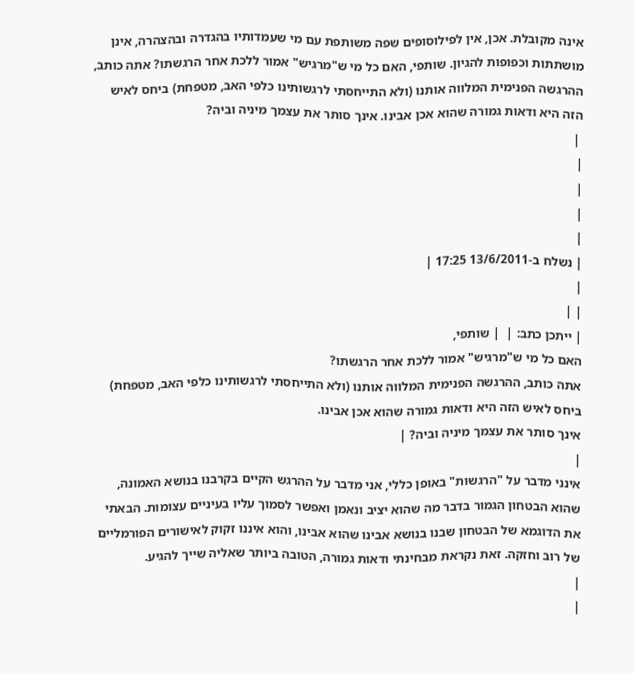אינה מקובלת. אכן, אין לפילוסופים שפה משותפת עם מי שעמדותיו בהגדרה ובהצהרה, אינן מושתתות וכפופות להגיון. שותפי, האם כל מי ש"מרגיש" אמור ללכת אחר הרגשתו? אתה כותב, ההרגשה הפנימית המלווה אותנו (ולא התייחסתי לרגשותינו כלפי האב, מטפחת) ביחס לאיש הזה היא ודאות גמורה שהוא אכן אבינו. אינך סותר את עצמך מיניה וביה?
 |
|
|
|
|
| נשלח ב-13/6/2011 17:25 |
|
| |
| ייתכן כתב: |  | שותפי,
האם כל מי ש"מרגיש" אמור ללכת אחר הרגשתו?
אתה כותב, ההרגשה הפנימית המלווה אותנו (ולא התייחסתי לרגשותינו כלפי האב, מטפחת) ביחס לאיש הזה היא ודאות גמורה שהוא אכן אבינו.
אינך סותר את עצמך מיניה וביה? |
|
אינני מדבר על "הרגשות" באופן כללי, אני מדבר על ההרגש הקיים בקרבנו בנושא האמונה, שהוא הבטחון הגמור בדבר מה שהוא יציב ונאמן ואפשר לסמוך עליו בעיניים עצומות. הבאתי את הדוגמא של הבטחון שבנו בנושא אבינו שהוא אבינו, והוא איננו זקוק לאישורים הפורמליים של רוב וחזקה. זאת נקראת מבחינתי ודאות גמורה, הטובה ביותר שאליה שייך להגיע.
|
|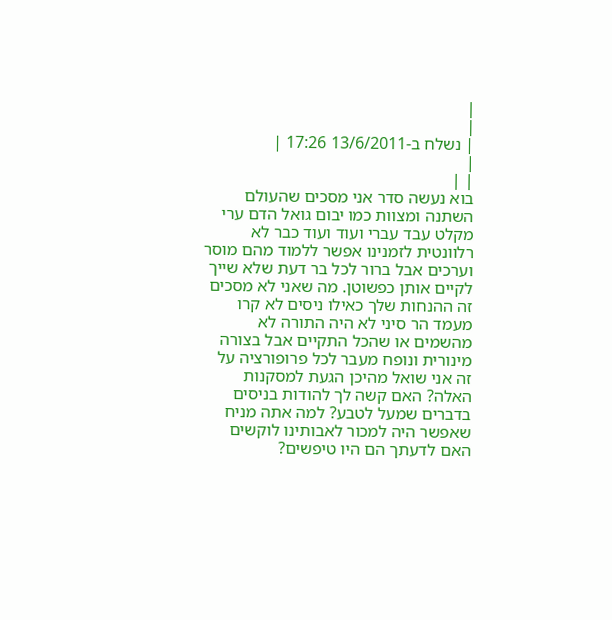|
|
| נשלח ב-13/6/2011 17:26 |
|
| |
בוא נעשה סדר אני מסכים שהעולם השתנה ומצוות כמו יבום גואל הדם ערי מקלט עבד עברי ועוד ועוד כבר לא רלוונטית לזמנינו אפשר ללמוד מהם מוסר וערכים אבל ברור לכל בר דעת שלא שייך לקיים אותן כפשוטן. מה שאני לא מסכים זה ההנחות שלך כאילו ניסים לא קרו מעמד הר סיני לא היה התורה לא מהשמים או שהכל התקיים אבל בצורה מינורית ונופח מעבר לכל פרופורציה על זה אני שואל מהיכן הגעת למסקנות האלה? האם קשה לך להודות בניסים בדברים שמעל לטבע? למה אתה מניח שאפשר היה למכור לאבותינו לוקשים האם לדעתך הם היו טיפשים?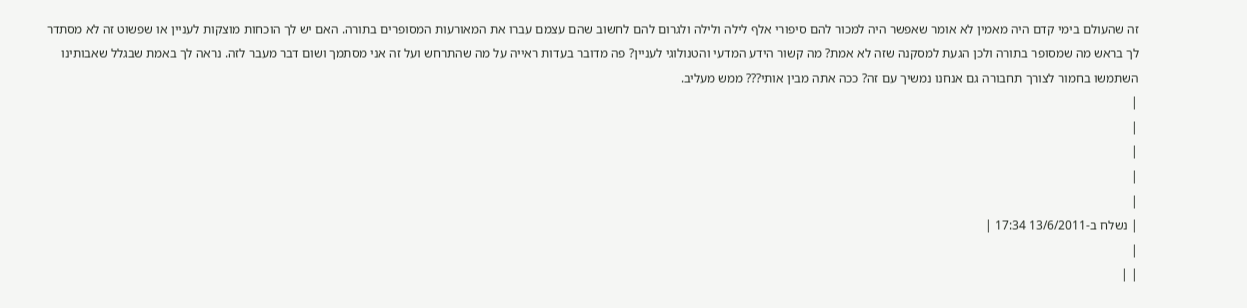זה שהעולם בימי קדם היה מאמין לא אומר שאפשר היה למכור להם סיפורי אלף לילה ולילה ולגרום להם לחשוב שהם עצמם עברו את המאורעות המסופרים בתורה. האם יש לך הוכחות מוצקות לעניין או שפשוט זה לא מסתדר לך בראש מה שמסופר בתורה ולכן הגעת למסקנה שזה לא אמת? מה קשור הידע המדעי והטנולוגי לעניין? פה מדובר בעדות ראייה על מה שהתרחש ועל זה אני מסתמך ושום דבר מעבר לזה. נראה לך באמת שבגלל שאבותינו השתמשו בחמור לצורך תחבורה גם אנחנו נמשיך עם זה? ככה אתה מבין אותי??? ממש מעליב.
|
|
|
|
|
| נשלח ב-13/6/2011 17:34 |
|
| |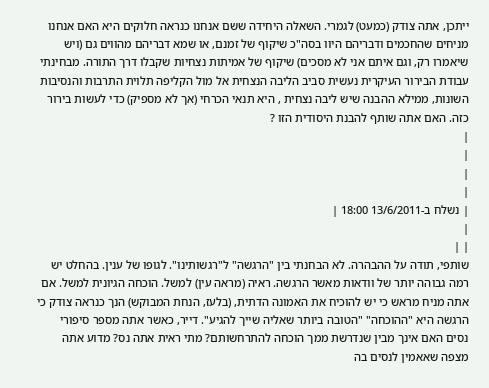ייתכן, אתה צודק (כמעט) לגמרי. השאלה היחידה ששם אנחנו כנראה חלוקים היא האם אנחנו מניחים שהחכמים ודבריהם היוו בסה"כ שיקוף של זמנם, או שמא דבריהם מהווים גם (ויש שיאמרו רק, וגם איתם אני לא מסכים) שיקוף של אמיתות נצחיות שקבלו דרך התורה. מבחינתי עבודת הבירור העיקרית נעשית סביב הליבה הנצחית אל מול הקליפה תלוית התרבות והנסיבות השונות, ממילא ההבנה שיש ליבה נצחית , היא תנאי הכרחי (אך לא מספיק) כדי לעשות בירור כזה. האם אתה שותף להבנת היסודית הזו ?
|
|
|
|
| נשלח ב-13/6/2011 18:00 |
|
| |
שותפי, תודה על ההבהרה. לא הבחנתי בין "הרגשה" ל"רגשותינו". לגופו של ענין. בהחלט יש רמה גבוהה יותר של וודאות מאשר הרגשה. ראיה (מראה עין) למשל. הוכחה הגיונית למשל. אם אתה מניח מראש כי יש להוכיח את האמונה הדתית, (בלעז, הנחת המבוקש) הנך כנראה צודק כי הרגשה היא "ההוכחה" "הטובה ביותר שאליה שייך להגיע". דייר, כאשר אתה מספר סיפורי נסים האם אינך מבין שנדרשת ממך הוכחה להתרחשותם? מתי ראית אתה נס? מדוע אתה מצפה שאאמין לנסים בה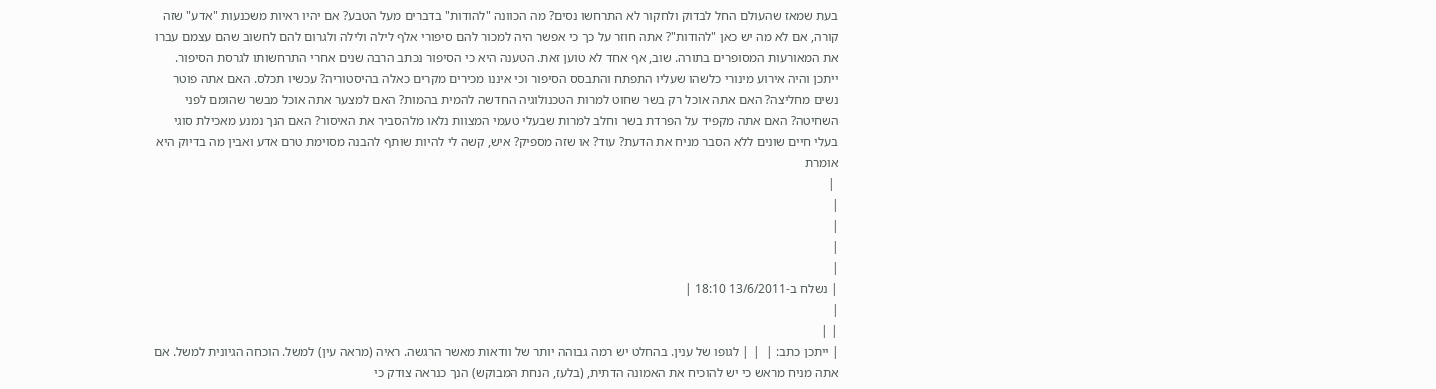בעת שמאז שהעולם החל לבדוק ולחקור לא התרחשו נסים? מה הכוונה "להודות" בדברים מעל הטבע? אם יהיו ראיות משכנעות "אדע" שזה קורה, אם לא מה יש כאן "להודות"? אתה חוזר על כך כי אפשר היה למכור להם סיפורי אלף לילה ולילה ולגרום להם לחשוב שהם עצמם עברו את המאורעות המסופרים בתורה. שוב, אף אחד לא טוען זאת. הטענה היא כי הסיפור נכתב הרבה שנים אחרי התרחשותו לגרסת הסיפור. ייתכן והיה אירוע מינורי כלשהו שעליו התפתח והתבסס הסיפור וכי איננו מכירים מקרים כאלה בהיסטוריה? עכשיו תכלס. האם אתה פוטר נשים מחליצה? האם אתה אוכל רק בשר שחוט למרות הטכנולוגיה החדשה להמית בהמות? האם למצער אתה אוכל מבשר שהומם לפני השחיטה? האם אתה מקפיד על הפרדת בשר וחלב למרות שבעלי טעמי המצוות נלאו מלהסביר את האיסור? האם הנך נמנע מאכילת סוגי בעלי חיים שונים ללא הסבר מניח את הדעת? עוד? או שזה מספיק? איש, קשה לי להיות שותף להבנה מסוימת טרם אדע ואבין מה בדיוק היא אומרת
 |
|
|
|
|
| נשלח ב-13/6/2011 18:10 |
|
| |
| ייתכן כתב: |  | | לגופו של ענין. בהחלט יש רמה גבוהה יותר של וודאות מאשר הרגשה. ראיה (מראה עין) למשל. הוכחה הגיונית למשל. אם אתה מניח מראש כי יש להוכיח את האמונה הדתית, (בלעז, הנחת המבוקש) הנך כנראה צודק כי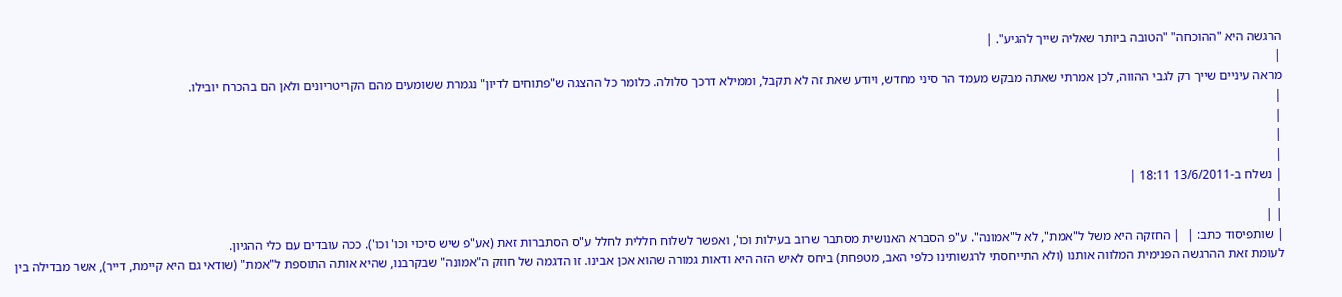הרגשה היא "ההוכחה" "הטובה ביותר שאליה שייך להגיע". |
|
מראה עיניים שייך רק לגבי ההווה, לכן אמרתי שאתה מבקש מעמד הר סיני מחדש, ויודע שאת זה לא תקבל, וממילא דרכך סלולה. כלומר כל ההצגה ש"פתוחים לדיון" נגמרת ששומעים מהם הקריטריונים ולאן הם בהכרח יובילו.
|
|
|
|
| נשלח ב-13/6/2011 18:11 |
|
| |
| שותפיסוד כתב: |  | החזקה היא משל ל"אמת", לא ל"אמונה". ע"פ הסברא האנושית מסתבר שרוב בעילות וכו', ואפשר לשלוח חללית לחלל ע"ס הסתברות זאת (אע"פ שיש סיכוי וכו' וכו'). ככה עובדים עם כלי ההגיון.
לעומת זאת ההרגשה הפנימית המלווה אותנו (ולא התייחסתי לרגשותינו כלפי האב, מטפחת) ביחס לאיש הזה היא ודאות גמורה שהוא אכן אבינו. זו הדגמה של חוזק ה"אמונה" שבקרבנו, שהיא אותה התוספת ל"אמת" (שודאי גם היא קיימת, דייר), אשר מבדילה בין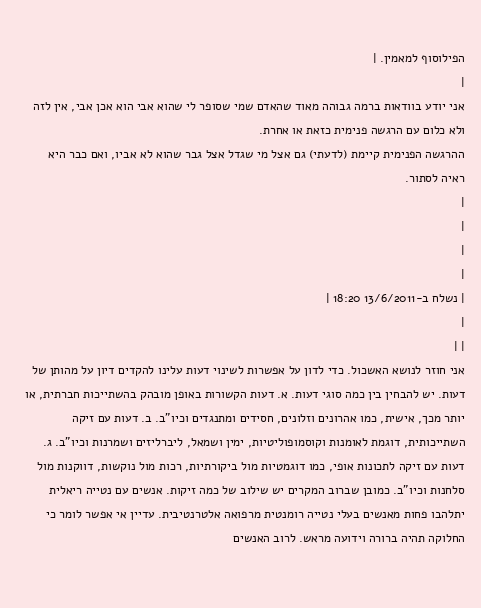הפילוסוף למאמין. |
|
אני יודע בוודאות ברמה גבוהה מאוד שהאדם שמי שסופר לי שהוא אבי הוא אכן אבי, אין לזה ולא כלום עם הרגשה פנימית כזאת או אחרת.
ההרגשה הפנימית קיימת (לדעתי) גם אצל מי שגדל אצל גבר שהוא לא אביו, ואם כבר היא ראיה לסתור.
|
|
|
|
| נשלח ב-13/6/2011 18:20 |
|
| |
אני חוזר לנושא האשכול. כדי לדון על אפשרות לשינוי דעות עלינו להקדים דיון על מהותן של דעות. יש להבחין בין כמה סוגי דעות. א. דעות הקשורות באופן מובהק בהשתייכות חברתית, או יותר מכך, אישית, כמו אהרונים וזלונים, חסידים ומתנגדים וכיו"ב. ב. דעות עם זיקה השתייכותית, דוגמת לאומנות וקוסמופוליטיות, ימין ושמאל, ליברליזים ושמרנות וכיו"ב. ג. דעות עם זיקה לתכונות אופי, כמו דוגמטיות מול ביקורתיות, רכות מול נוקשות, דווקנות מול סלחנות וכיו"ב. כמובן שברוב המקרים יש שילוב של כמה זיקות. אנשים עם נטייה ריאלית יתלהבו פחות מאנשים בעלי נטייה רומנטית מרפואה אלטרנטיבית. עדיין אי אפשר לומר כי החלוקה תהיה ברורה וידועה מראש. לרוב האנשים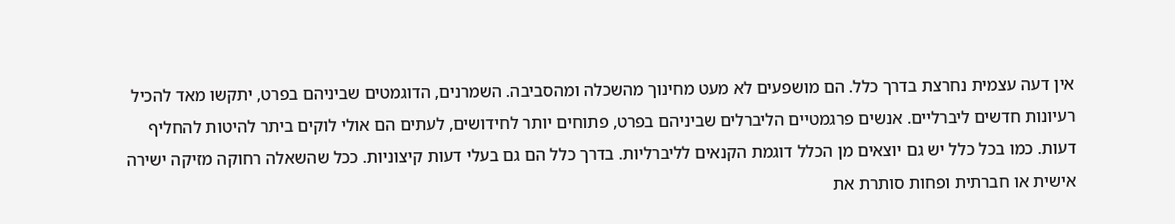אין דעה עצמית נחרצת בדרך כלל. הם מושפעים לא מעט מחינוך מהשכלה ומהסביבה. השמרנים, הדוגמטים שביניהם בפרט, יתקשו מאד להכיל רעיונות חדשים ליברליים. אנשים פרגמטיים הליברלים שביניהם בפרט, פתוחים יותר לחידושים, לעתים הם אולי לוקים ביתר להיטות להחליף דעות. כמו בכל כלל יש גם יוצאים מן הכלל דוגמת הקנאים לליברליות. בדרך כלל הם גם בעלי דעות קיצוניות. ככל שהשאלה רחוקה מזיקה ישירה אישית או חברתית ופחות סותרת את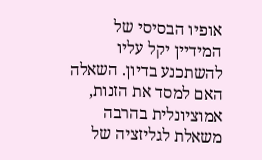אופיו הבסיסי של המידיין יקל עליו להשתכנע בדיון. השאלה האם למסד את הזנות, אמוציונלית בהרבה משאלת לגליזציה של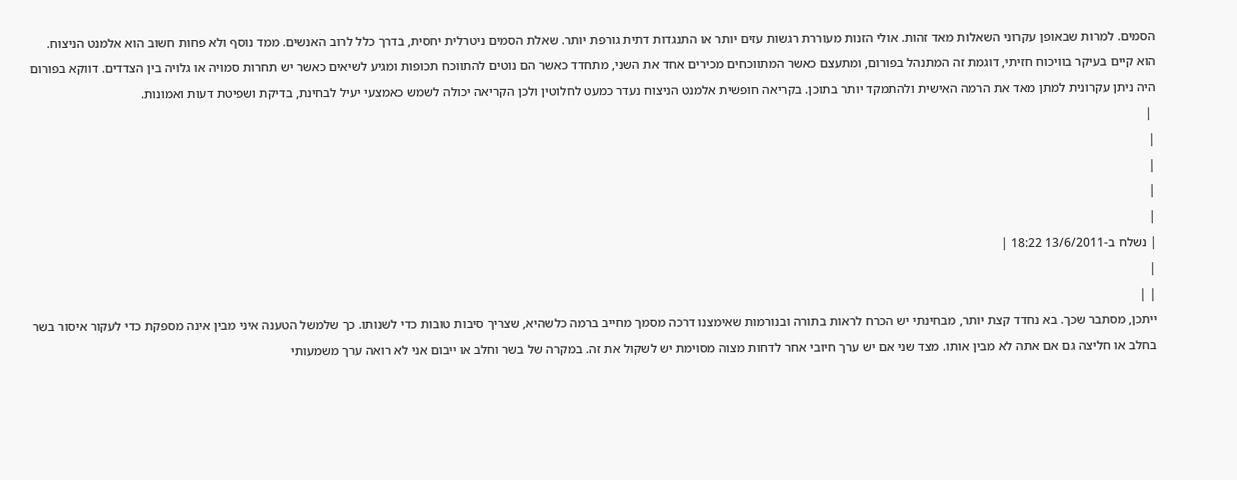הסמים. למרות שבאופן עקרוני השאלות מאד זהות. אולי הזנות מעוררת רגשות עזים יותר או התנגדות דתית גורפת יותר. שאלת הסמים ניטרלית יחסית, בדרך כלל לרוב האנשים. ממד נוסף ולא פחות חשוב הוא אלמנט הניצוח. הוא קיים בעיקר בוויכוח חזיתי, דוגמת זה המתנהל בפורום, ומתעצם כאשר המתווכחים מכירים אחד את השני, מתחדד כאשר הם נוטים להתווכח תכופות ומגיע לשיאים כאשר יש תחרות סמויה או גלויה בין הצדדים. דווקא בפורום היה ניתן עקרונית למתן מאד את הרמה האישית ולהתמקד יותר בתוכן. בקריאה חופשית אלמנט הניצוח נעדר כמעט לחלוטין ולכן הקריאה יכולה לשמש כאמצעי יעיל לבחינת, בדיקת ושפיטת דעות ואמונות.
 |
|
|
|
|
| נשלח ב-13/6/2011 18:22 |
|
| |
ייתכן, מסתבר שכך. בא נחדד קצת יותר, מבחינתי יש הכרח לראות בתורה ובנורמות שאימצנו דרכה מסמך מחייב ברמה כלשהיא, שצריך סיבות טובות כדי לשנותו. כך שלמשל הטענה איני מבין אינה מספקת כדי לעקור איסור בשר בחלב או חליצה גם אם אתה לא מבין אותו. מצד שני אם יש ערך חיובי אחר לדחות מצוה מסוימת יש לשקול את זה. במקרה של בשר וחלב או ייבום אני לא רואה ערך משמעותי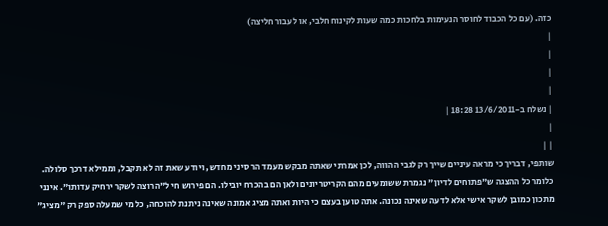כזה. (עם כל הכבוד לחוסר הנעימות בלחכות כמה שעות לקינוח חלבי, או לעבור חליצה)
|
|
|
|
| נשלח ב-13/6/2011 18:28 |
|
| |
שותפי, דבריך כי מראה עיניים שייך רק לגבי ההווה, לכן אמרתי שאתה מבקש מעמד הר סיני מחדש, ויודע שאת זה לא תקבל, וממילא דרכך סלולה. כלומר כל ההצגה ש"פתוחים לדיון" נגמרת ששומעים מהם הקריטריונים ולאן הם בהכרח יובילו. הם פירוש חי ל"הרוצה לשקר ירחיק עדותו". אינני מתכון כמובן לשקר אישי אלא לדעה שאינה נכונה. אתה טוען בעצם כי היות ואתה מציג אמונה שאינה ניתנת להוכחה, כל מי שמעלה ספק רק "מציג"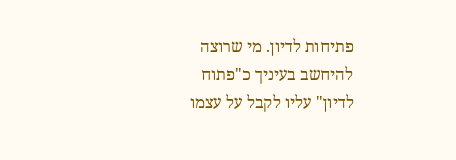פתיחות לדיון. מי שרוצה להיחשב בעיניך כ"פתוח לדיון" עליו לקבל על עצמו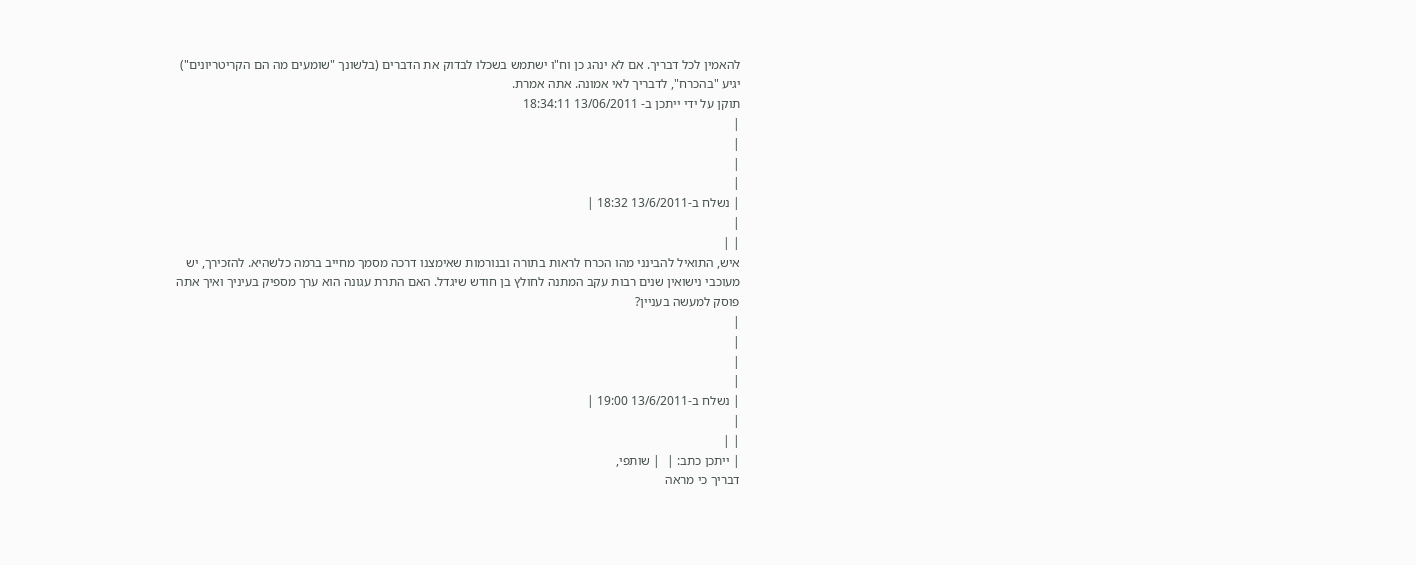להאמין לכל דבריך. אם לא ינהג כן וח"ו ישתמש בשכלו לבדוק את הדברים (בלשונך "שומעים מה הם הקריטריונים") יגיע "בהכרח", לדבריך לאי אמונה. אתה אמרת.
תוקן על ידי ייתכן ב- 13/06/2011 18:34:11
|
|
|
|
| נשלח ב-13/6/2011 18:32 |
|
| |
איש, התואיל להבינני מהו הכרח לראות בתורה ובנורמות שאימצנו דרכה מסמך מחייב ברמה כלשהיא. להזכירך, יש מעוכבי נישואין שנים רבות עקב המתנה לחולץ בן חודש שיגדל. האם התרת עגונה הוא ערך מספיק בעיניך ואיך אתה פוסק למעשה בעניין?
|
|
|
|
| נשלח ב-13/6/2011 19:00 |
|
| |
| ייתכן כתב: |  | שותפי,
דבריך כי מראה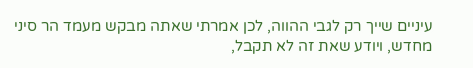עיניים שייך רק לגבי ההווה, לכן אמרתי שאתה מבקש מעמד הר סיני מחדש, ויודע שאת זה לא תקבל,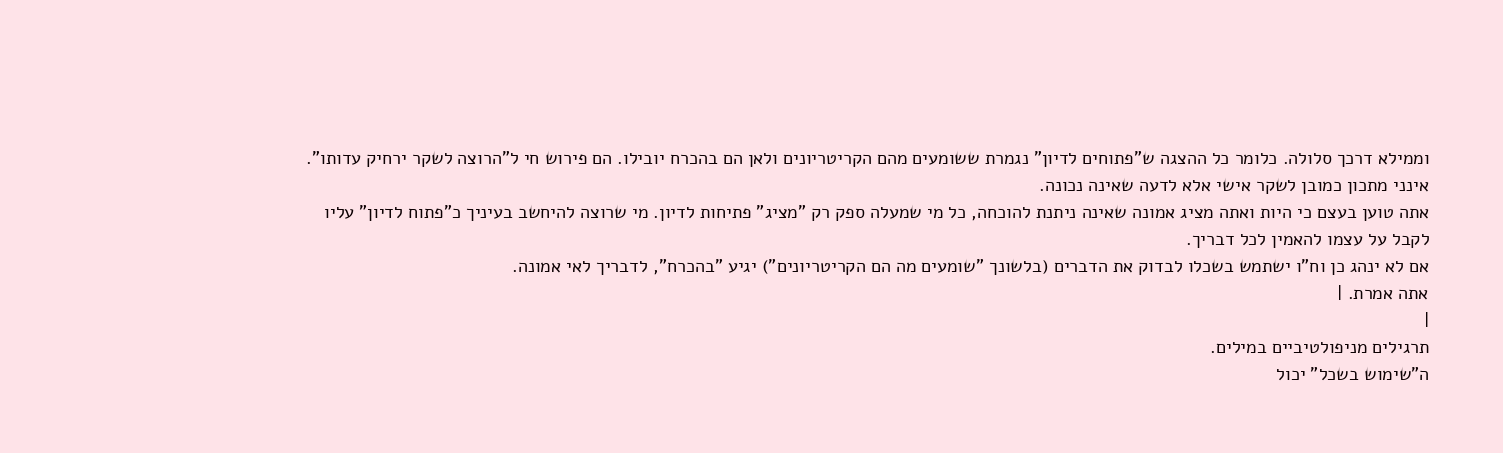וממילא דרכך סלולה. כלומר כל ההצגה ש"פתוחים לדיון" נגמרת ששומעים מהם הקריטריונים ולאן הם בהכרח יובילו. הם פירוש חי ל"הרוצה לשקר ירחיק עדותו".
אינני מתכון כמובן לשקר אישי אלא לדעה שאינה נכונה.
אתה טוען בעצם כי היות ואתה מציג אמונה שאינה ניתנת להוכחה, כל מי שמעלה ספק רק "מציג" פתיחות לדיון. מי שרוצה להיחשב בעיניך כ"פתוח לדיון" עליו לקבל על עצמו להאמין לכל דבריך.
אם לא ינהג כן וח"ו ישתמש בשכלו לבדוק את הדברים (בלשונך "שומעים מה הם הקריטריונים") יגיע "בהכרח", לדבריך לאי אמונה.
אתה אמרת. |
|
תרגילים מניפולטיביים במילים.
ה"שימוש בשכל" יכול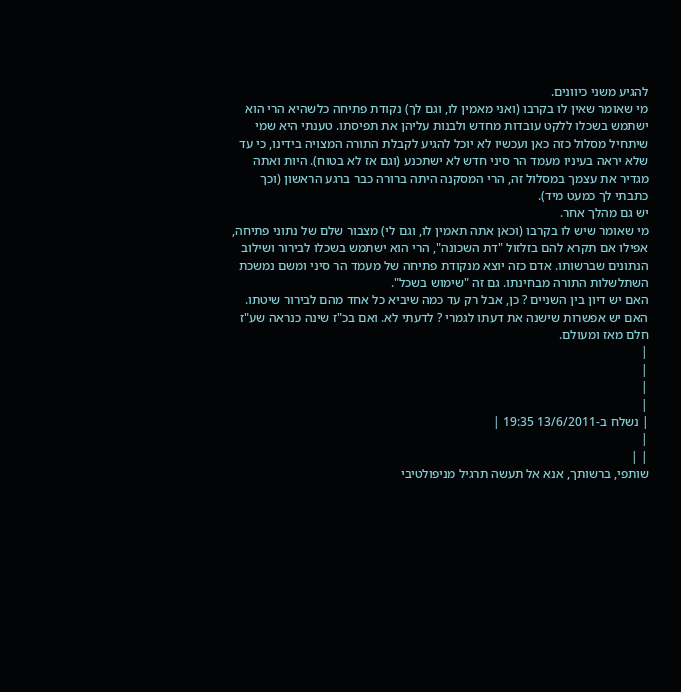להגיע משני כיוונים.
מי שאומר שאין לו בקרבו (ואני מאמין לו, וגם לך) נקודת פתיחה כלשהיא הרי הוא ישתמש בשכלו ללקט עובדות מחדש ולבנות עליהן את תפיסתו. טענתי היא שמי שיתחיל מסלול כזה כאן ועכשיו לא יוכל להגיע לקבלת התורה המצויה בידינו, כי עד שלא יראה בעיניו מעמד הר סיני חדש לא ישתכנע (וגם אז לא בטוח). היות ואתה מגדיר את עצמך במסלול זה, הרי המסקנה היתה ברורה כבר ברגע הראשון (וכך כתבתי לך כמעט מיד).
יש גם מהלך אחר.
מי שאומר שיש לו בקרבו (וכאן אתה תאמין לו, וגם לי) מצבור שלם של נתוני פתיחה, אפילו אם תקרא להם בזלזול "דת השכונה", הרי הוא ישתמש בשכלו לבירור ושילוב הנתונים שברשותו. אדם כזה יוצא מנקודת פתיחה של מעמד הר סיני ומשם נמשכת השתלשלות התורה מבחינתו. גם זה "שימוש בשכל".
האם יש דיון בין השניים ? כן, אבל רק עד כמה שיביא כל אחד מהם לבירור שיטתו.
האם יש אפשרות שישנה את דעתו לגמרי ? לדעתי לא. ואם בכ"ז שינה כנראה שע"ז חלם מאז ומעולם.
|
|
|
|
| נשלח ב-13/6/2011 19:35 |
|
| |
שותפי, ברשותך, אנא אל תעשה תרגיל מניפולטיבי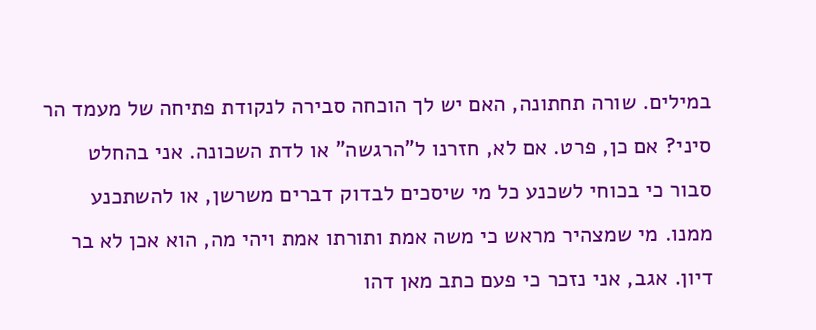במילים. שורה תחתונה, האם יש לך הוכחה סבירה לנקודת פתיחה של מעמד הר סיני? אם כן, פרט. אם לא, חזרנו ל"הרגשה" או לדת השכונה. אני בהחלט סבור כי בכוחי לשכנע כל מי שיסכים לבדוק דברים משרשן, או להשתכנע ממנו. מי שמצהיר מראש כי משה אמת ותורתו אמת ויהי מה, הוא אכן לא בר דיון. אגב, אני נזכר כי פעם כתב מאן דהו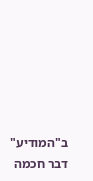ב"המודיע" דבר חכמה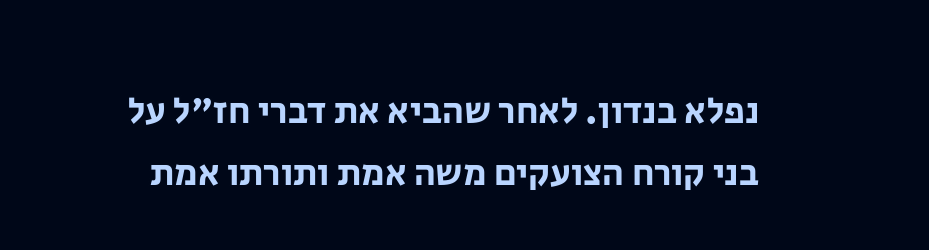נפלא בנדון. לאחר שהביא את דברי חז"ל על בני קורח הצועקים משה אמת ותורתו אמת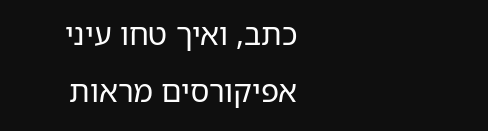כתב, ואיך טחו עיני אפיקורסים מראות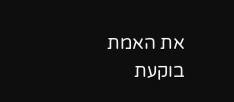את האמת בוקעת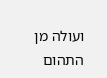ועולה מן התהום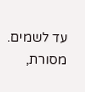עד לשמים. מסורת,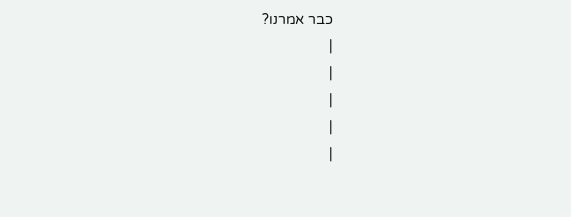כבר אמרנו?
|
|
|
|
|